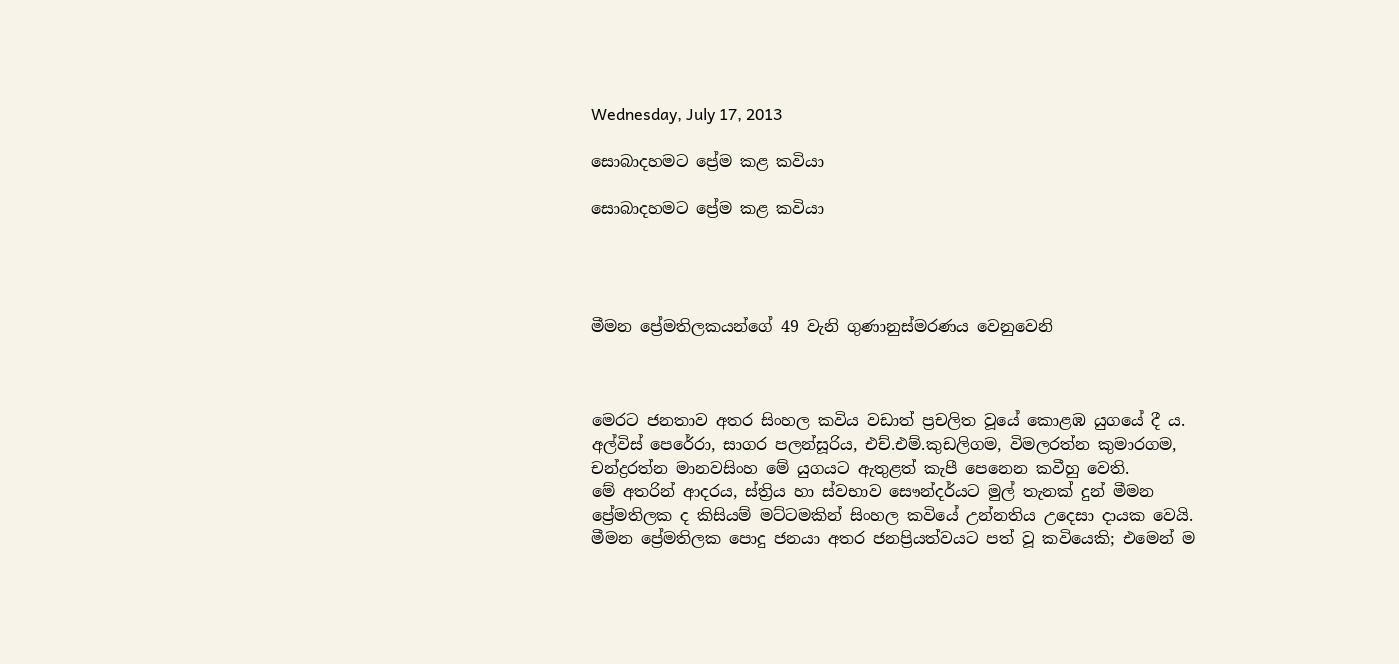Wednesday, July 17, 2013

සොබාදහමට ප්‍රේම කළ කවියා

සොබාදහමට ප්‍රේම කළ කවියා




මීමන ප්‍රේමතිලකයන්ගේ 49 වැනි ගුණානුස්මරණය වෙනුවෙනි



මෙරට ජනතාව අතර සිංහල කවිය වඩාත් ප්‍රචලිත වූයේ කොළඹ යුගයේ දී ය. අල්විස් පෙරේරා, සාගර පලන්සූරිය, එච්.එම්.කුඩලිගම, විමලරත්න කුමාරගම, චන්ද්‍රරත්න මානවසිංහ මේ යුගයට ඇතුළත් කැපී පෙනෙන කවීහු වෙති.
මේ අතරින් ආදරය, ස්ත්‍රිය හා ස්වභාව සෞන්දර්යට මුල් තැනක් දුන් මීමන ප්‍රේමතිලක ද කිසියම් මට්ටමකින් සිංහල කවියේ උන්නතිය උදෙසා දායක වෙයි. මීමන ප්‍රේමතිලක පොදු ජනයා අතර ජනප්‍රියත්වයට පත් වූ කවියෙකි; එමෙන් ම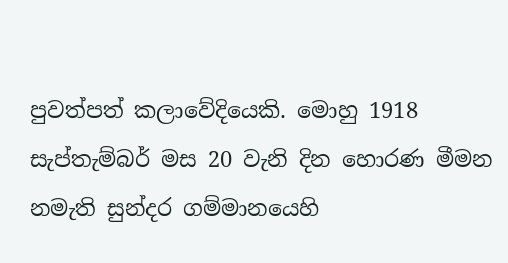පුවත්පත් කලාවේදියෙකි. මොහු 1918 සැප්තැම්බර් මස 20 වැනි දින හොරණ මීමන නමැති සුන්දර ගම්මානයෙහි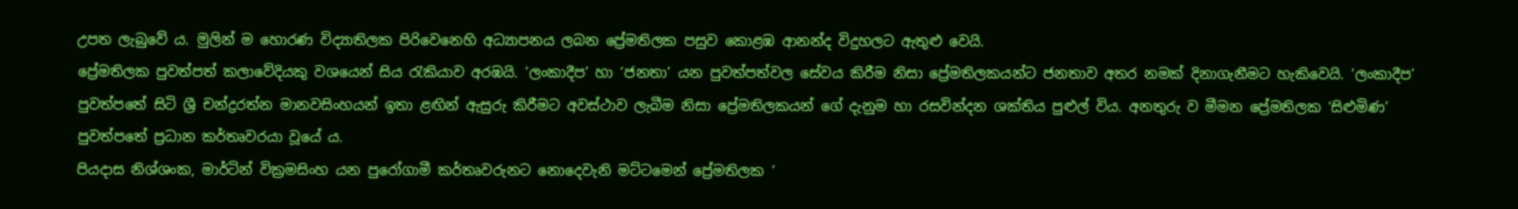උපත ලැබුවේ ය. මුලින් ම හොරණ විද්‍යාතිලක පිරිවෙනෙහි අධ්‍යාපනය ලබන ප්‍රේමතිලක පසුව කොළඹ ආනන්ද විදුහලට ඇතුළු වෙයි.
ප්‍රේමතිලක පුවත්පත් කලාවේදියකු වශයෙන් සිය රැකියාව අරඹයි. ‘ලංකාදීප’ හා ‘ජනතා’ යන පුවත්පත්වල සේවය කිරීම නිසා ප්‍රේමතිලකයන්ට ජනතාව අතර නමක් දිනාගැනීමට හැකිවෙයි. ‘ලංකාදීප’ පුවත්පතේ සිටි ශ්‍රී චන්ද්‍රරත්න මානවසිංහයන් ඉතා ළඟින් ඇසුරු කිරීමට අවස්ථාව ලැබීම නිසා ප්‍රේමතිලකයන් ගේ දැනුම හා රසවින්දන ශක්තිය පුළුල් විය. අනතුරු ව මීමන ප්‍රේමතිලක ‘සිළුමිණ’ පුවත්පතේ ප්‍රධාන කර්තෘවරයා වූයේ ය.
පියදාස නිශ්ශංක, මාර්ටින් වික්‍රමසිංහ යන පුරෝගාමී කර්තෘවරුනට නොදෙවැනි මට්ටමෙන් ප්‍රේමතිලක ‘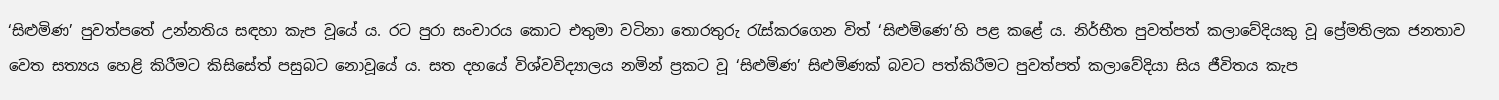‘සිළුමිණ’ පුවත්පතේ උන්නතිය සඳහා කැප වූයේ ය. රට පුරා සංචාරය කොට එතුමා වටිනා තොරතුරු රැස්කරගෙන විත් ‘සිළුමිණෙ’හි පළ කළේ ය. නිර්භීත පුවත්පත් කලාවේදියකු වූ ප්‍රේමතිලක ජනතාව වෙත සත්‍යය හෙළි කිරීමට කිසිසේත් පසුබට නොවූයේ ය. සත දහයේ විශ්වවිද්‍යාලය නමින් ප්‍රකට වූ ‘සිළුමිණ’ සිළුමිණක් බවට පත්කිරීමට පුවත්පත් කලාවේදියා සිය ජීවිතය කැප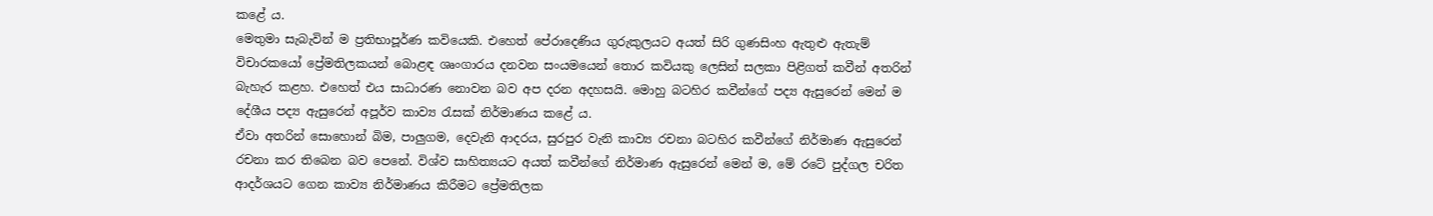කළේ ය.
මෙතුමා සැබැවින් ම ප්‍රතිභාපූර්ණ කවියෙකි. එහෙත් පේරාදෙණිය ගුරුකුලයට අයත් සිරි ගුණසිංහ ඇතුළු ඇතැම් විචාරකයෝ ප්‍රේමතිලකයන් බොළඳ ශෘංගාරය දනවන සංයමයෙන් තොර කවියකු ලෙසින් සලකා පිළිගත් කවීන් අතරින් බැහැර කළහ. එහෙත් එය සාධාරණ නොවන බව අප දරන අදහසයි. මොහු බටහිර කවීන්ගේ පද්‍ය ඇසුරෙන් මෙන් ම දේශීය පද්‍ය ඇසුරෙන් අපූර්ව කාව්‍ය රැසක් නිර්මාණය කළේ ය.
ඒවා අතරින් සොහොන් බිම, පාලුගම, දෙවැනි ආදරය, සුරපුර වැනි කාව්‍ය රචනා බටහිර කවීන්ගේ නිර්මාණ ඇසුරෙන් රචනා කර තිබෙන බව පෙනේ. විශ්ව සාහිත්‍යයට අයත් කවීන්ගේ නිර්මාණ ඇසුරෙන් මෙන් ම, මේ රටේ පුද්ගල චරිත ආදර්ශයට ගෙන කාව්‍ය නිර්මාණය කිරීමට ප්‍රේමතිලක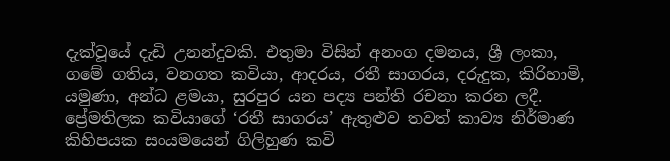දැක්වූයේ දැඩි උනන්දුවකි. එතුමා විසින් අනංග දමනය, ශ්‍රී ලංකා, ගමේ ගතිය, වනගත කවියා, ආදරය, රතී සාගරය, දරුදුක, කිරිහාමි, යමුණා, අන්ධ ළමයා, සුරපුර යන පද්‍ය පන්ති රචනා කරන ලදී.
ප්‍රේමතිලක කවියාගේ ‘රතී සාගරය’ ඇතුළුව තවත් කාව්‍ය නිර්මාණ කිහිපයක සංයමයෙන් ගිලිහුණ කවි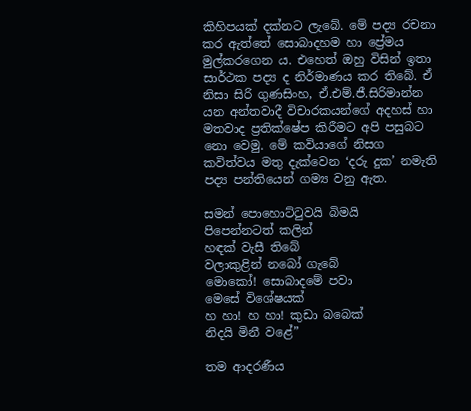කිහිපයක් දක්නට ලැබේ. මේ පද්‍ය රචනා කර ඇත්තේ සොබාදහම හා ප්‍රේමය මුල්කරගෙන ය. එහෙත් ඔහු විසින් ඉතා සාර්ථක පද්‍ය ද නිර්මාණය කර තිබේ. ඒ නිසා සිරි ගුණසිංහ, ඒ.එම්.ජී.සිරිමාන්න යන අන්තවාදී විචාරකයන්ගේ අදහස් හා මතවාද ප්‍රතික්ෂේප කිරීමට අපි පසුබට නො වෙමු. මේ කවියාගේ නිසග කවිත්වය මතු දැක්වෙන ‘දරු දුක’ නමැති පද්‍ය පන්තියෙන් ගම්‍ය වනු ඇත.

සමන් පොහොට්ටුවයි බිමයි
පිපෙන්නටත් කලින්
හඳක් වැසී තිබේ
වලාකුළින් නබෝ ගැබේ
මොකෝ! සොබාදමේ පවා
මෙසේ විශේෂයක්
හ හා! හ හා! කුඩා බබෙක්
නිදයි මිනී වළේ”

තම ආදරණීය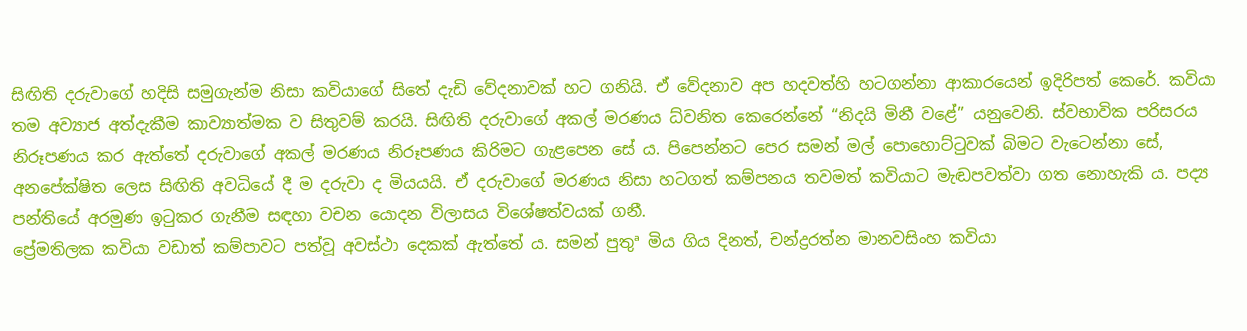සිඟිති දරුවාගේ හදිසි සමුගැන්ම නිසා කවියාගේ සිතේ දැඩි වේදනාවක් හට ගනියි. ඒ වේදනාව අප හදවත්හි හටගන්නා ආකාරයෙන් ඉදිරිපත් කෙරේ. කවියා තම අව්‍යාජ අත්දැකීම කාව්‍යාත්මක ව සිතුවම් කරයි. සිඟිති දරුවාගේ අකල් මරණය ධ්වනිත කෙරෙන්නේ “නිදයි මිනී වළේ” යනුවෙනි. ස්වභාවික පරිසරය නිරූපණය කර ඇත්තේ දරුවාගේ අකල් මරණය නිරූපණය කිරිමට ගැළපෙන සේ ය. පිපෙන්නට පෙර සමන් මල් පොහොට්ටුවක් බිමට වැටෙන්නා සේ, අනපේක්ෂිත ලෙස සිඟිති අවධියේ දී ම දරුවා ද මියයයි. ඒ දරුවාගේ මරණය නිසා හටගත් කම්පනය තවමත් කවියාට මැඬපවත්වා ගත නොහැකි ය. පද්‍ය පන්තියේ අරමුණ ඉටුකර ගැනීම සඳහා වචන යොදන විලාසය විශේෂත්වයක් ගනී.
ප්‍රේමතිලක කවියා වඩාත් කම්පාවට පත්වූ අවස්ථා දෙකක් ඇත්තේ ය. සමන් පුතුª මිය ගිය දිනත්, චන්ද්‍රරත්න මානවසිංහ කවියා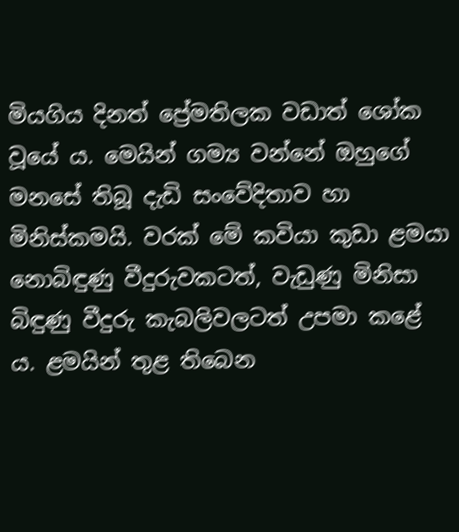මියගිය දිනත් ප්‍රේමතිලක වඩාත් ශෝක වූයේ ය. මෙයින් ගම්‍ය වන්නේ ඔහුගේ මනසේ තිබූ දැඩි සංවේදිතාව හා මිනිස්කමයි. වරක් මේ කවියා කුඩා ළමයා නොබිඳුණු වීදුරුවකටත්, වැඩුණු මිනිසා බිඳුණු වීදුරු කැබලිවලටත් උපමා කළේ ය. ළමයින් තුළ තිබෙන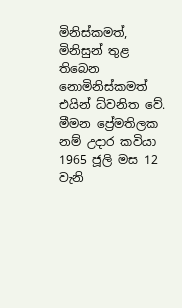මිනිස්කමත්, මිනිසුන් තුළ තිබෙන නොමිනිස්කමත් එයින් ධ්වනිත වේ. මීමන ප්‍රේමතිලක නම් උදාර කවියා 1965 ජූලි මස 12 වැනි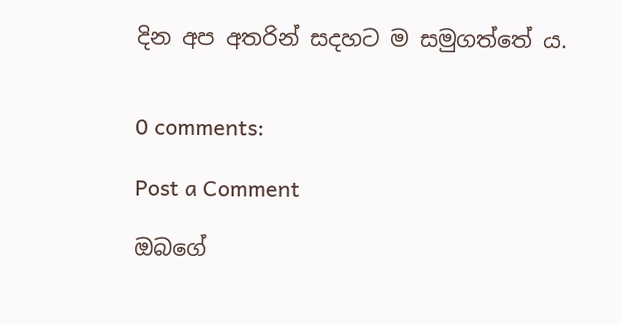දින අප අතරින් සදහට ම සමුගත්තේ ය.


0 comments:

Post a Comment

ඔබගේ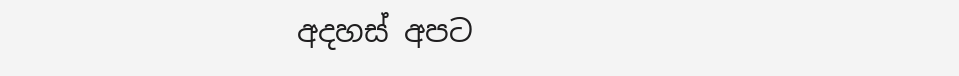අදහස් අපට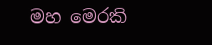මහ මෙරකි